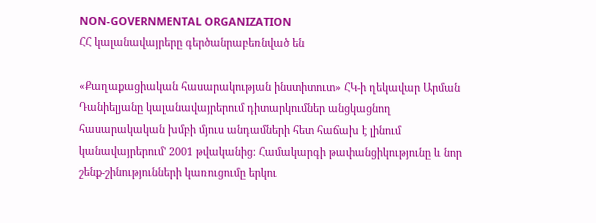NON-GOVERNMENTAL ORGANIZATION
ՀՀ կալանավայրերը գերծանրաբեռնված են

«Քաղաքացիական հասարակության ինստիտուտ» ՀԿ-ի ղեկավար Արման Դանիելյանը կալանավայրերում դիտարկումներ անցկացնող հասարակական խմբի մյուս անդամների հետ հաճախ է լինում կանավայրերում' 2001 թվականից: Համակարգի թափանցիկությունը և նոր շենք-շինությունների կառուցումը երկու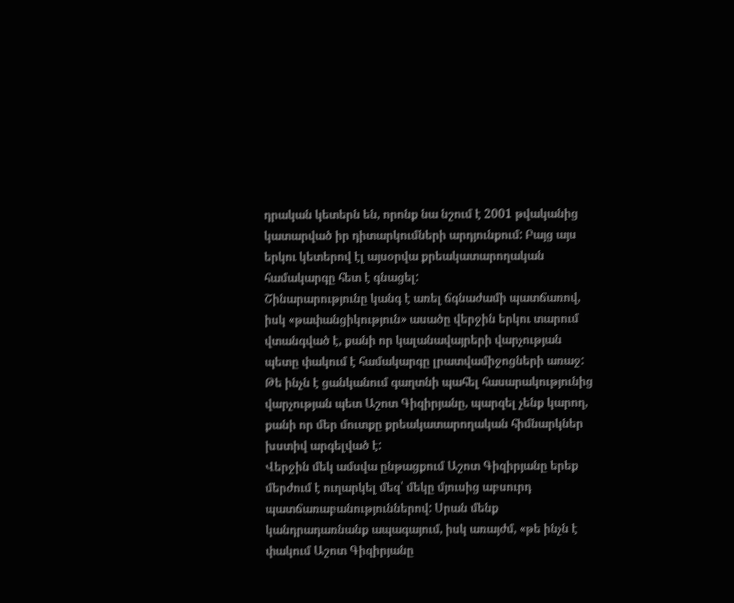դրական կետերն են, որոնք նա նշում է 2001 թվականից կատարված իր դիտարկումների արդյունքում: Բայց այս երկու կետերով էլ այսօրվա քրեակատարողական համակարգը հետ է գնացել:
Շինարարությունը կանգ է առել ճգնաժամի պատճառով, իսկ «թափանցիկություն» ասածը վերջին երկու տարում վտանգված է, քանի որ կալանավայրերի վարչության պետը փակում է համակարգը լրատվամիջոցների առաջ: Թե ինչն է ցանկանում գաղտնի պահել հասարակությունից վարչության պետ Աշոտ Գիզիրյանը, պարզել չենք կարող, քանի որ մեր մուտքը քրեակատարողական հիմնարկներ խստիվ արգելված է:
Վերջին մեկ ամսվա ընթացքում Աշոտ Գիզիրյանը երեք մերժում է ուղարկել մեզ՝ մեկը մյուսից աբսուրդ պատճառաբանություններով: Սրան մենք կանդրադառնանք ապագայում, իսկ առայժմ, «թե ինչն է փակում Աշոտ Գիզիրյանը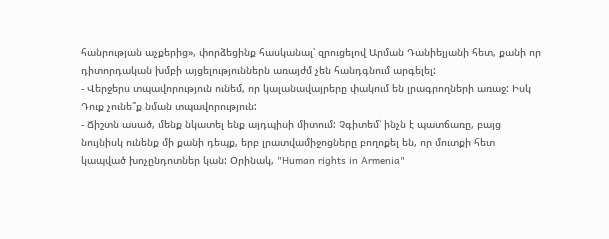հանրության աչքերից», փորձեցինք հասկանալ՝ զրուցելով Արման Դանիելյանի հետ, քանի որ դիտորդական խմբի այցելություններն առայժմ չեն հանդգնում արգելել:
- Վերջերս տպավորություն ունեմ, որ կալանավայրերը փակում են լրագրողների առաջ: Իսկ Դուք չունե՞ք նման տպավորություն:
- Ճիշտն ասած, մենք նկատել ենք այդպիսի միտում: Չգիտեմ՝ ինչն է պատճառը, բայց նույնիսկ ունենք մի քանի դեպք, երբ լրատվամիջոցները բողոքել են, որ մուտքի հետ կապված խոչընդոտներ կան: Օրինակ, "Human rights in Armenia"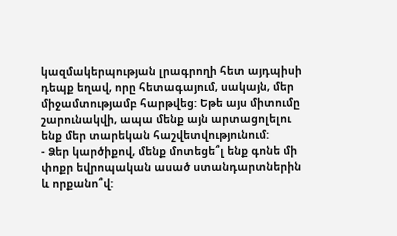կազմակերպության լրագրողի հետ այդպիսի դեպք եղավ, որը հետագայում, սակայն, մեր միջամտությամբ հարթվեց: Եթե այս միտումը շարունակվի, ապա մենք այն արտացոլելու ենք մեր տարեկան հաշվետվությունում:
- Ձեր կարծիքով, մենք մոտեցե՞լ ենք գոնե մի փոքր եվրոպական ասած ստանդարտներին և որքանո՞վ: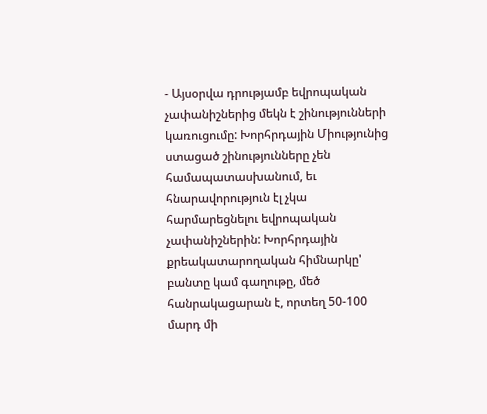- Այսօրվա դրությամբ եվրոպական չափանիշներից մեկն է շինությունների կառուցումը: Խորհրդային Միությունից ստացած շինությունները չեն համապատասխանում, եւ հնարավորություն էլ չկա հարմարեցնելու եվրոպական չափանիշներին: Խորհրդային քրեակատարողական հիմնարկը' բանտը կամ գաղութը, մեծ հանրակացարան է, որտեղ 50-100 մարդ մի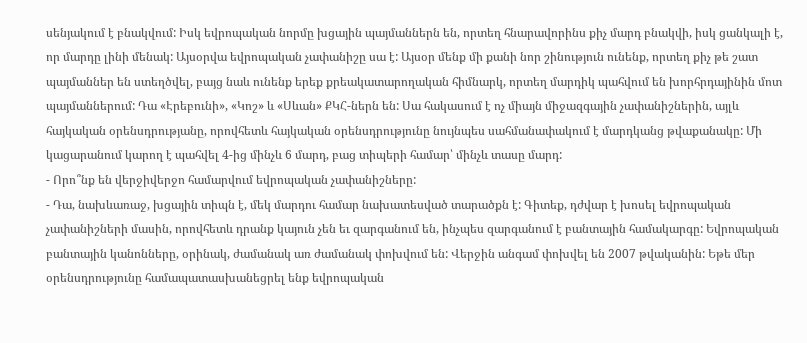սենյակում է բնակվում: Իսկ եվրոպական նորմը խցային պայմաններն են, որտեղ հնարավորինս քիչ մարդ բնակվի, իսկ ցանկալի է, որ մարդը լինի մենակ: Այսօրվա եվրոպական չափանիշը սա է: Այսօր մենք մի քանի նոր շինություն ունենք, որտեղ քիչ թե շատ պայմաններ են ստեղծվել, բայց նաև ունենք երեք քրեակատարողական հիմնարկ, որտեղ մարդիկ պահվում են խորհրդայինին մոտ պայմաններում: Դա «Էրեբունի», «Կոշ» և «Սևան» ՔԿՀ-ներն են: Սա հակասում է ոչ միայն միջազգային չափանիշներին, այլև հայկական օրենսդրությանը, որովհետև հայկական օրենսդրությունը նույնպես սահմանափակում է մարդկանց թվաքանակը: Մի կացարանում կարող է պահվել 4-ից մինչև 6 մարդ, բաց տիպերի համար՝ մինչև տասը մարդ:
- Որո՞նք են վերջիվերջո համարվում եվրոպական չափանիշները:
- Դա, նախևառաջ, խցային տիպն է, մեկ մարդու համար նախատեսված տարածքն է: Գիտեք, դժվար է խոսել եվրոպական չափանիշների մասին, որովհետև դրանք կայուն չեն եւ զարգանում են, ինչպես զարգանում է բանտային համակարգը: Եվրոպական բանտային կանոնները, օրինակ, ժամանակ առ ժամանակ փոխվում են: Վերջին անգամ փոխվել են 2007 թվականին: Եթե մեր օրենսդրությունը համապատասխանեցրել ենք եվրոպական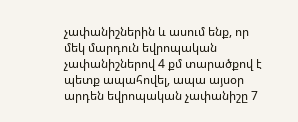չափանիշներին և ասում ենք, որ մեկ մարդուն եվրոպական չափանիշներով 4 քմ տարածքով է պետք ապահովել, ապա այսօր արդեն եվրոպական չափանիշը 7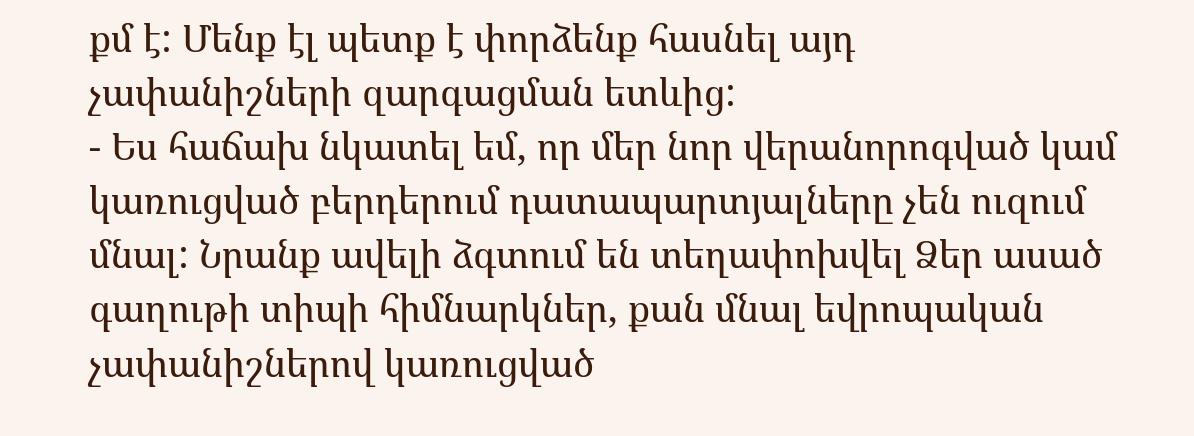քմ է: Մենք էլ պետք է փորձենք հասնել այդ չափանիշների զարգացման ետևից:
- Ես հաճախ նկատել եմ, որ մեր նոր վերանորոգված կամ կառուցված բերդերում դատապարտյալները չեն ուզում մնալ: Նրանք ավելի ձգտում են տեղափոխվել Ձեր ասած գաղութի տիպի հիմնարկներ, քան մնալ եվրոպական չափանիշներով կառուցված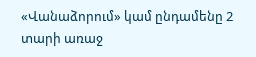«Վանաձորում» կամ ընդամենը 2 տարի առաջ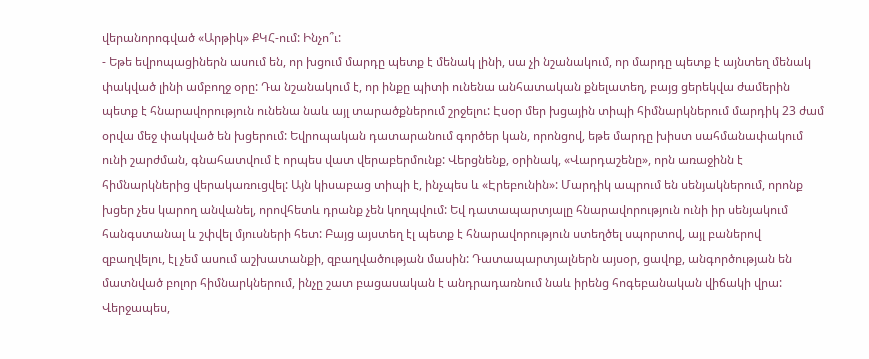վերանորոգված «Արթիկ» ՔԿՀ-ում: Ինչո՞ւ:
- Եթե եվրոպացիներն ասում են, որ խցում մարդը պետք է մենակ լինի, սա չի նշանակում, որ մարդը պետք է այնտեղ մենակ փակված լինի ամբողջ օրը: Դա նշանակում է, որ ինքը պիտի ունենա անհատական քնելատեղ, բայց ցերեկվա ժամերին պետք է հնարավորություն ունենա նաև այլ տարածքներում շրջելու: Էսօր մեր խցային տիպի հիմնարկներում մարդիկ 23 ժամ օրվա մեջ փակված են խցերում: Եվրոպական դատարանում գործեր կան, որոնցով, եթե մարդը խիստ սահմանափակում ունի շարժման, գնահատվում է որպես վատ վերաբերմունք: Վերցնենք, օրինակ, «Վարդաշենը», որն առաջինն է հիմնարկներից վերակառուցվել: Այն կիսաբաց տիպի է, ինչպես և «Էրեբունին»: Մարդիկ ապրում են սենյակներում, որոնք խցեր չես կարող անվանել, որովհետև դրանք չեն կողպվում: Եվ դատապարտյալը հնարավորություն ունի իր սենյակում հանգստանալ և շփվել մյուսների հետ: Բայց այստեղ էլ պետք է հնարավորություն ստեղծել սպորտով, այլ բաներով զբաղվելու, էլ չեմ ասում աշխատանքի, զբաղվածության մասին: Դատապարտյալներն այսօր, ցավոք, անգործության են մատնված բոլոր հիմնարկներում, ինչը շատ բացասական է անդրադառնում նաև իրենց հոգեբանական վիճակի վրա: Վերջապես,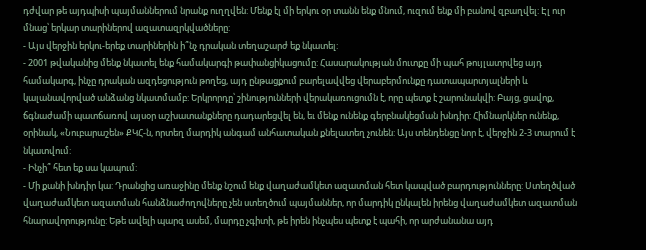դժվար թե այդպիսի պայմաններում նրանք ուղղվեն: Մենք էլ մի երկու օր տանն ենք մնում, ուզում ենք մի բանով զբաղվել: Էլ ուր մնաց՝ երկար տարիներով ազատազրկվածները:
- Այս վերջին երկու-երեք տարիներին ի՞նչ դրական տեղաշարժ եք նկատել:
- 2001 թվականից մենք նկատել ենք համակարգի թափանցիկացումը: Հասարակության մուտքը մի պահ թույլատրվեց այդ համակարգ, ինչը դրական ազդեցություն թողեց, այդ ընթացքում բարելավվեց վերաբերմունքը դատապարտյալների և կալանավորված անձանց նկատմամբ: Երկրորդը՝ շինությունների վերակառուցումն է, որը պետք է շարունակվի: Բայց, ցավոք, ճգնաժամի պատճառով այսօր աշխատանքները դադարեցվել են, եւ մենք ունենք գերբնակեցման խնդիր: Հիմնարկներ ունենք, օրինակ, «Նուբարաշեն» ՔԿՀ-ն, որտեղ մարդիկ անգամ անհատական քնելատեղ չունեն: Այս տենդենցը նոր է, վերջին 2-3 տարում է նկատվում:
- Ինչի՞ հետ եք սա կապում:
- Մի քանի խնդիր կա: Դրանցից առաջինը մենք նշում ենք վաղաժամկետ ազատման հետ կապված բարդությունները: Ստեղծված վաղաժամկետ ազատման հանձնաժողովները չեն ստեղծում պայմաններ, որ մարդիկ ընկալեն իրենց վաղաժամկետ ազատման հնարավորությունը: Եթե ավելի պարզ ասեմ, մարդը չգիտի, թե իրեն ինչպես պետք է պահի, որ արժանանա այդ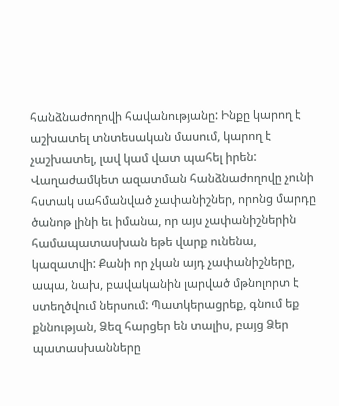հանձնաժողովի հավանությանը: Ինքը կարող է աշխատել տնտեսական մասում, կարող է չաշխատել, լավ կամ վատ պահել իրեն: Վաղաժամկետ ազատման հանձնաժողովը չունի հստակ սահմանված չափանիշներ, որոնց մարդը ծանոթ լինի եւ իմանա, որ այս չափանիշներին համապատասխան եթե վարք ունենա, կազատվի: Քանի որ չկան այդ չափանիշները, ապա, նախ, բավականին լարված մթնոլորտ է ստեղծվում ներսում: Պատկերացրեք, գնում եք քննության, Ձեզ հարցեր են տալիս, բայց Ձեր պատասխանները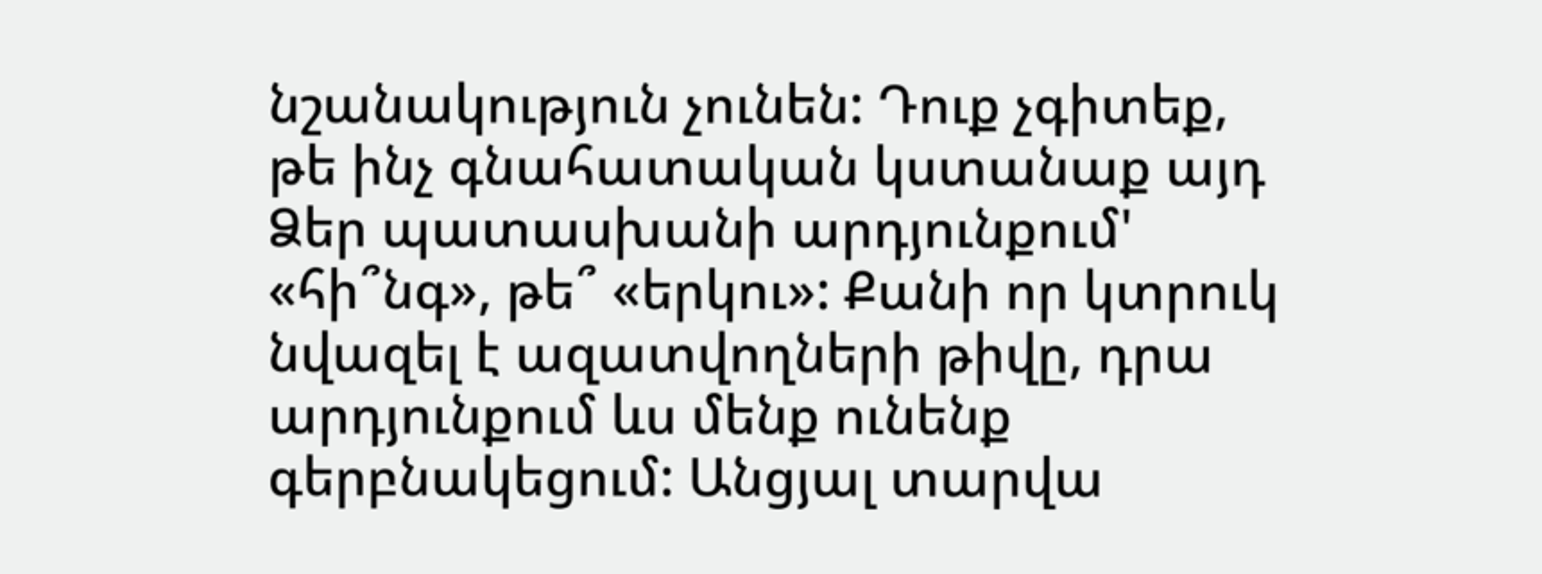նշանակություն չունեն: Դուք չգիտեք, թե ինչ գնահատական կստանաք այդ Ձեր պատասխանի արդյունքում' «հի՞նգ», թե՞ «երկու»: Քանի որ կտրուկ նվազել է ազատվողների թիվը, դրա արդյունքում ևս մենք ունենք գերբնակեցում: Անցյալ տարվա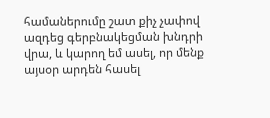համաներումը շատ քիչ չափով ազդեց գերբնակեցման խնդրի վրա, և կարող եմ ասել, որ մենք այսօր արդեն հասել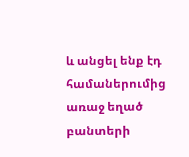և անցել ենք էդ համաներումից առաջ եղած բանտերի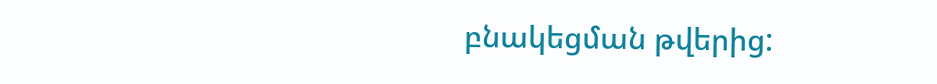բնակեցման թվերից: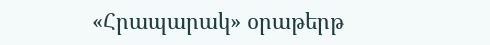«Հրապարակ» օրաթերթ